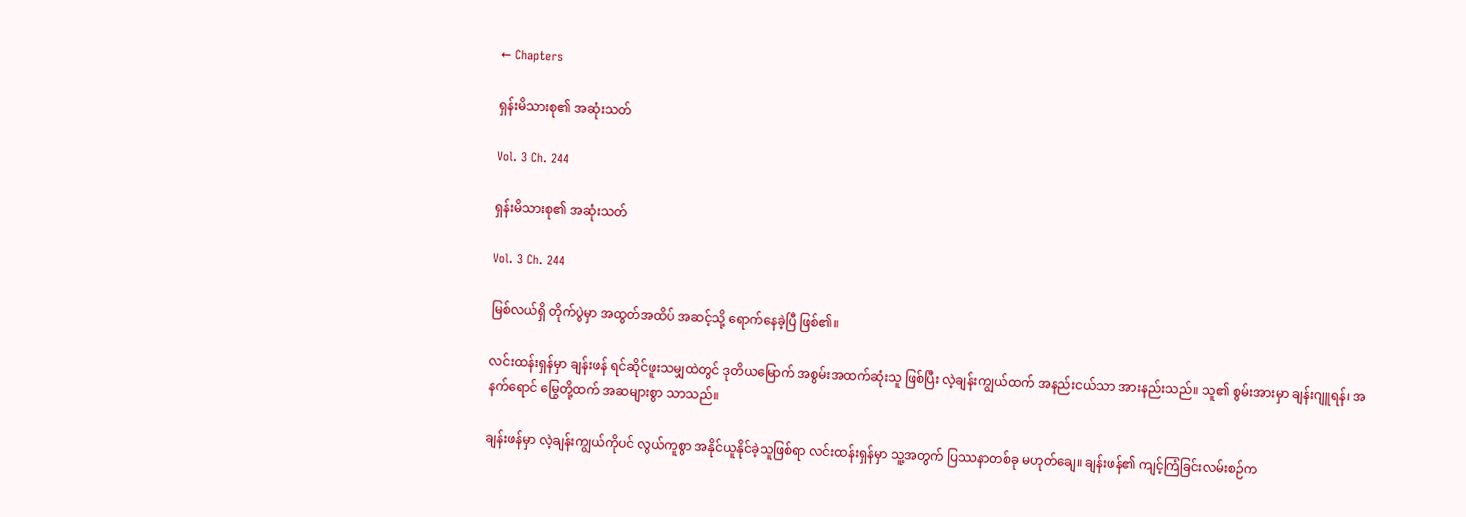← Chapters

ရှန်းမိသားစု၏ အဆုံးသတ်

Vol. 3 Ch. 244

ရှန်းမိသားစု၏ အဆုံးသတ်

Vol. 3 Ch. 244

မြစ်လယ်ရှိ တိုက်ပွဲမှာ အထွတ်အထိပ် အဆင့်သို့ ရောက်နေခဲ့ပြီ ဖြစ်၏။

လင်းထန်းရှန်မှာ ချန်းဖန် ရင်ဆိုင်ဖူးသမျှထဲတွင် ဒုတိယမြောက် အစွမ်းအထက်ဆုံးသူ ဖြစ်ပြီး လဲ့ချန်းကျွယ်ထက် အနည်းငယ်သာ အားနည်းသည်။ သူ၏ စွမ်းအားမှာ ချန်းဂျူရန်၊ အနက်ရောင် မြွေတို့ထက် အဆများစွာ သာသည်။

ချန်းဖန်မှာ လဲ့ချန်းကျွယ်ကိုပင် လွယ်ကူစွာ အနိုင်ယူနိုင်ခဲ့သူဖြစ်ရာ လင်းထန်းရှန်မှာ သူ့အတွက် ပြဿနာတစ်ခု မဟုတ်ချေ။ ချန်းဖန်၏ ကျင့်ကြံခြင်းလမ်းစဉ်က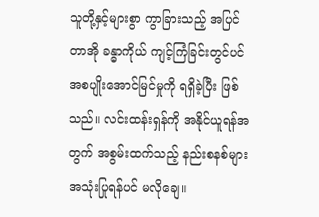သူတို့နှင့်များစွာ ကွာခြားသည့် အပြင် တာအို ခန္ဓာကိုယ် ကျင့်ကြံခြင်းတွင်ပင် အစပျိုးအောင်မြင်မှုကို ရရှိခဲ့ပြီး ဖြစ်သည်။ လင်းထန်းရှန်ကို အနိုင်ယူရန်အတွက် အစွမ်းထက်သည့် နည်းစနစ်များ အသုံးပြုရန်ပင် မလိုချေ။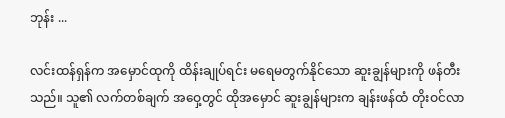ဘုန်း ...

လင်းထန်ရှန်က အမှောင်ထုကို ထိန်းချုပ်ရင်း မရေမတွက်နိုင်သော ဆူးချွန်များကို ဖန်တီးသည်။ သူ၏ လက်တစ်ချက် အဝှေ့တွင် ထိုအမှောင် ဆူးချွန်များက ချန်းဖန်ထံ တိုးဝင်လာ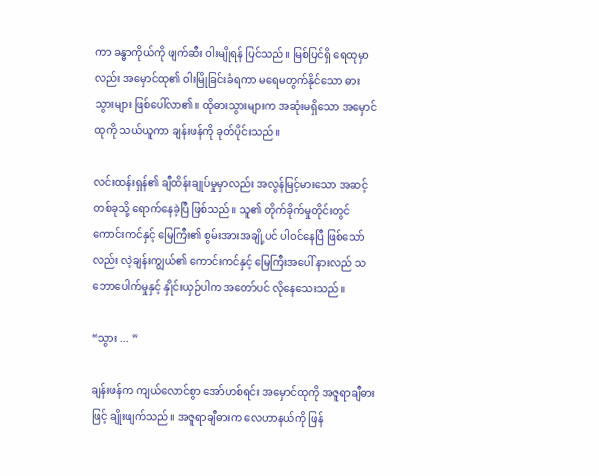ကာ ခန္ဓာကိုယ်ကို ဖျက်ဆီး ဝါးမျိုရန် ပြင်သည်။ မြစ်ပြင်ရှိ ရေထုမှာလည်း အမှောင်ထု၏ ဝါးမြိုခြင်းခံရကာ မရေမတွက်နိုင်သော ဓားသွားများ ဖြစ်ပေါ်လာ၏။ ထိုဓားသွားများက အဆုံးမရှိသော အမှောင်ထုကို သယ်ယူကာ ချန်းဖန်ကို ခုတ်ပိုင်းသည်။

လင်းထန်းရှန်၏ ချီထိန်းချုပ်မှုမှာလည်း အလွန်မြင့်မားသော အဆင့်တစ်ခုသို့ ရောက်နေခဲ့ပြီ ဖြစ်သည်။ သူ၏ တိုက်ခိုက်မှုတိုင်းတွင် ကောင်းကင်နှင့် မြေကြီး၏ စွမ်းအားအချို့ပင် ပါဝင်နေပြီ ဖြစ်သော်လည်း လဲ့ချန်းကျွယ်၏ ကောင်းကင်နှင့် မြေကြီးအပေါ် နားလည် သဘောပေါက်မှုနှင့် နှိုင်းယှဉ်ပါက အတော်ပင် လိုနေသေးသည်။

“သွား ... ”

ချန်းဖန်က ကျယ်လောင်စွာ အော်ဟစ်ရင်း အမှောင်ထုကို အဇူရာချီဓားဖြင့် ချိုးဖျက်သည်။ အဇူရာချီဓားက လေဟာနယ်ကို ဖြန်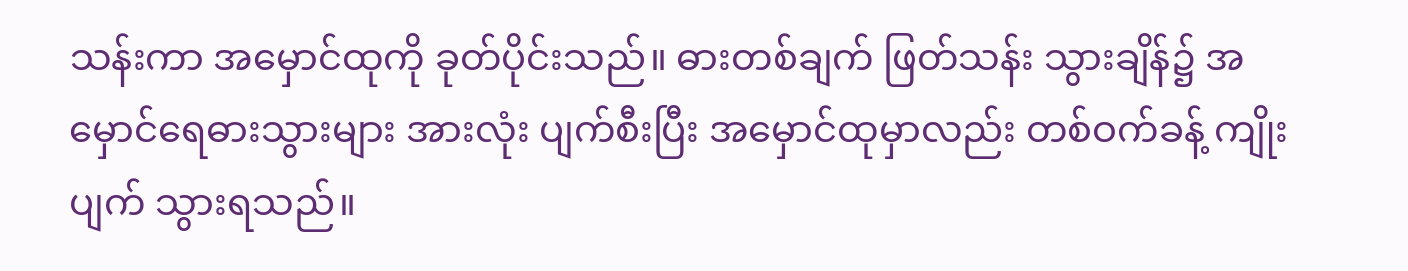သန်းကာ အမှောင်ထုကို ခုတ်ပိုင်းသည်။ ဓားတစ်ချက် ဖြတ်သန်း သွားချိန်၌ အမှောင်ရေဓားသွားများ အားလုံး ပျက်စီးပြီး အမှောင်ထုမှာလည်း တစ်ဝက်ခန့် ကျိုးပျက် သွားရသည်။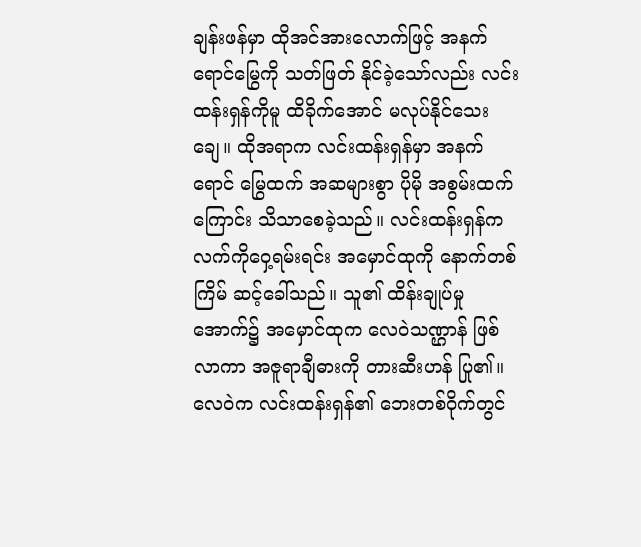ချန်းဖန်မှာ ထိုအင်အားလောက်ဖြင့် အနက်ရောင်မြွေကို သတ်ဖြတ် နိုင်ခဲ့သော်လည်း လင်းထန်းရှန်ကိုမူ ထိခိုက်အောင် မလုပ်နိုင်သေးချေ။ ထိုအရာက လင်းထန်းရှန်မှာ အနက်ရောင် မြွေထက် အဆများစွာ ပိုမို အစွမ်းထက်ကြောင်း သိသာစေခဲ့သည်။ လင်းထန်းရှန်က လက်ကိုဝှေ့ရမ်းရင်း အမှောင်ထုကို နောက်တစ်ကြိမ် ဆင့်ခေါ်သည်။ သူ၏ ထိန်းချုပ်မှုအောက်၌ အမှောင်ထုက လေဝဲသဏ္ဌာန် ဖြစ်လာကာ အဇူရာချီဓားကို တားဆီးဟန် ပြု၏။ လေဝဲက လင်းထန်းရှန်၏ ဘေးတစ်ဝိုက်တွင်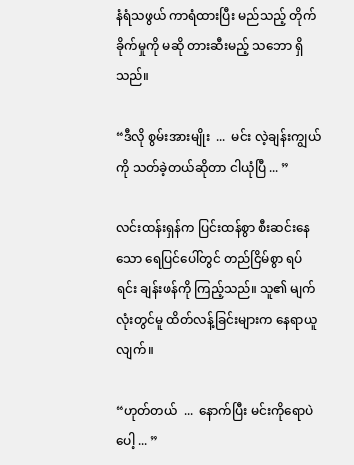နံရံသဖွယ် ကာရံထားပြီး မည်သည့် တိုက်ခိုက်မှုကို မဆို တားဆီးမည့် သဘော ရှိသည်။

“ဒီလို စွမ်းအားမျိုး  ...  မင်း လဲ့ချန်းကျွယ်ကို သတ်ခဲ့တယ်ဆိုတာ ငါယုံပြီ ... ”

လင်းထန်းရှန်က ‌ပြင်းထန်စွာ စီးဆင်းနေသော ရေပြင်ပေါ်တွင် တည်ငြိမ်စွာ ရပ်ရင်း ချန်းဖန်ကို ကြည့်သည်။ သူ၏ မျက်လုံးတွင်မူ ထိတ်လန့်ခြင်းများက နေရာယူလျက်။

“ဟုတ်တယ်  ...  နောက်ပြီး မင်းကိုရောပဲပေါ့ ... ”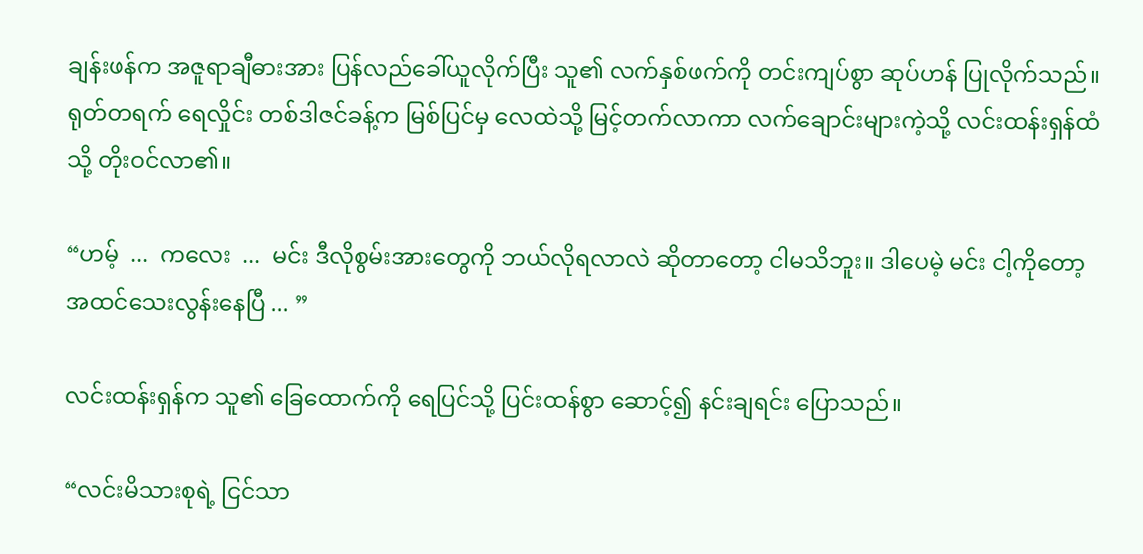ချန်းဖန်က အဇူရာချီဓားအား ပြန်လည်ခေါ်ယူလိုက်ပြီး သူ၏ လက်နှစ်ဖက်ကို တင်းကျပ်စွာ ဆုပ်ဟန် ပြုလိုက်သည်။ ရုတ်တရက် ရေလှိုင်း တစ်ဒါဇင်ခန့်က မြစ်ပြင်မှ လေထဲသို့ မြင့်တက်လာကာ လက်ချောင်းများကဲ့သို့ လင်းထန်းရှန်ထံသို့ တိုးဝင်လာ၏။

“ဟမ့်  ...  ကလေး  ...  မင်း ဒီလိုစွမ်းအားတွေကို ဘယ်လိုရလာလဲ ဆိုတာတော့ ငါမသိဘူး။ ဒါပေမဲ့ မင်း ငါ့ကိုတော့ အထင်သေးလွန်းနေပြီ ... ”

လင်းထန်းရှန်က သူ၏ ခြေထောက်ကို ရေပြင်သို့ ပြင်းထန်စွာ ဆောင့်၍ နင်းချရင်း ပြောသည်။

“လင်းမိသားစုရဲ့ ငြင်သာ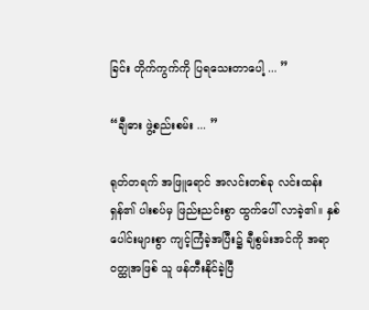ခြင်း တိုက်ကွက်ကို ပြရသေးတာပေါ့ ... ”

“ချီဓား ဖွဲ့စည်းစမ်း ... ”

ရုတ်တရက် အဖြူရောင် အလင်းတစ်ခု လင်းထန်းရှန်၏ ပါးစပ်မှ ဖြည်းညင်းစွာ ထွက်ပေါ် လာခဲ့၏။ နှစ်ပေါင်းများစွာ ကျင့်ကြံခဲ့အပြီး၌ ချီစွမ်းအင်ကို အရာဝတ္ထုအဖြစ် သူ ဖန်တီးနိုင်ခဲ့ပြီ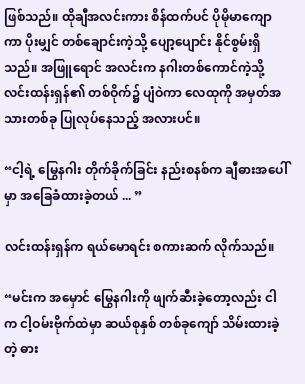ဖြစ်သည်။ ထိုချီအလင်းကား စိန်ထက်ပင် ပိုမိုမာကျောကာ ပိုးမျှင် တစ်ချောင်းကဲ့သို့ ပျော့ပျောင်း နိုင်စွမ်းရှိသည်။ အဖြူရောင် အလင်းက နဂါးတစ်ကောင်ကဲ့သို့ လင်းထန်းရှန်၏ တစ်ဝိုက်၌ ပျံဝဲကာ လေထုကို အမှတ်အသားတစ်ခု ပြုလုပ်နေသည့် အလားပင်။

“ငါ့ရဲ့ မြွေနဂါး တိုက်ခိုက်ခြင်း နည်းစနစ်က ချီဓားအပေါ်မှာ အခြေခံထားခဲ့တယ် ... ”

လင်းထန်းရှန်က ရယ်မောရင်း စကားဆက် လိုက်သည်။

“မင်းက ‌အမှောင် မြွေနဂါးကို ဖျက်ဆီးခဲ့တော့လည်း ငါက ငါ့ဝမ်းဗိုက်ထဲမှာ ဆယ်စုနှစ် တစ်ခုကျော် သိမ်းထားခဲ့တဲ့ ဓား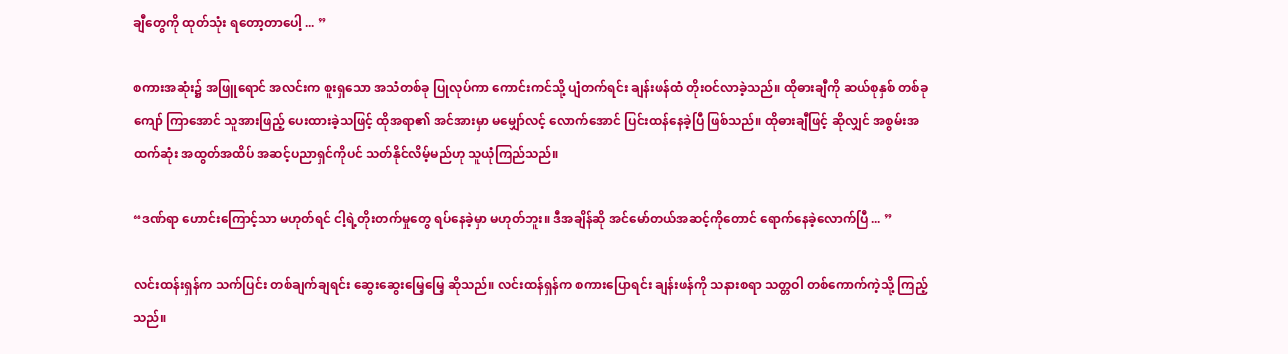ချီတွေကို ထုတ်သုံး ရတော့တာပေါ့ ... ”

စကားအဆုံး၌ အဖြူရောင် အလင်းက စူးရှသော အသံတစ်ခု ပြုလုပ်ကာ ကောင်းကင်သို့ ပျံတက်ရင်း ချန်းဖန်ထံ တိုးဝင်လာခဲ့သည်။ ထိုဓားချီကို ဆယ်စုနှစ် တစ်ခုကျော် ကြာအောင် သူအားဖြည့် ပေးထားခဲ့သဖြင့် ထိုအရာ၏ အင်အားမှာ မမျှော်လင့် လောက်အောင် ပြင်းထန်နေခဲ့ပြီ ဖြစ်သည်။ ထိုဓားချီဖြင့် ဆိုလျှင် အစွမ်းအထက်ဆုံး အထွတ်အထိပ် အဆင့်ပညာရှင်ကိုပင် သတ်နိုင်လိမ့်မည်ဟု သူယုံကြည်သည်။

“ဒဏ်ရာ ဟောင်းကြောင့်သာ မဟုတ်ရင် ငါ့ရဲ့တိုးတက်မှုတွေ ရပ်နေခဲ့မှာ မဟုတ်ဘူး။ ဒီအချိန်ဆို အင်မော်တယ်အဆင့်ကိုတောင် ရောက်နေခဲ့လောက်ပြီ ... ”

လင်းထန်းရှန်က သက်ပြင်း တစ်ချက်ချရင်း ဆွေးဆွေးမြေ့မြေ့ ဆိုသည်။ လင်းထန်ရှန်က စကားပြောရင်း ချန်းဖန်ကို သနားစရာ သတ္တဝါ တစ်ကောက်ကဲ့သို့ ကြည့်သည်။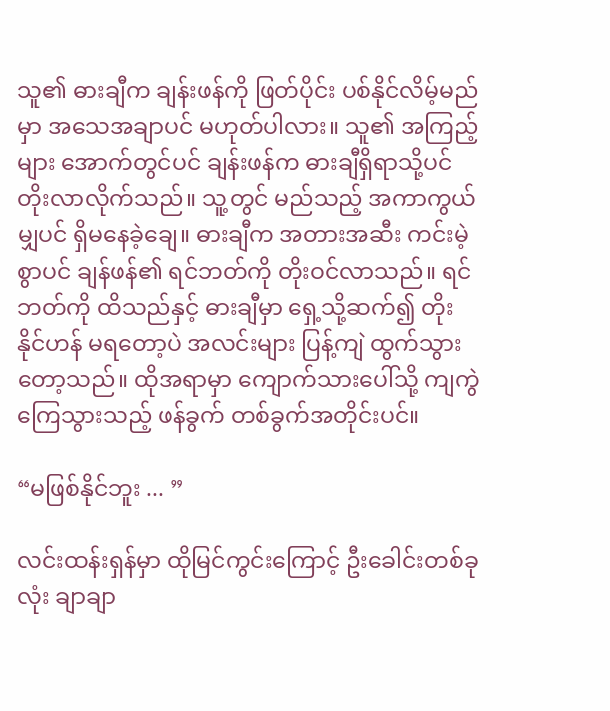သူ၏ ဓားချီက ချန်းဖန်ကို ဖြတ်ပိုင်း ပစ်နိုင်လိမ့်မည်မှာ အသေအချာပင် မဟုတ်ပါလား။ သူ၏ အကြည့်များ အောက်တွင်ပင် ချန်းဖန်က ဓားချီရှိရာသို့ပင် တိုးလာလိုက်သည်။ သူ့တွင် မည်သည့် အကာကွယ်မျှပင် ရှိမနေခဲ့ချေ။ ဓားချီက အတားအဆီး ကင်းမဲ့စွာပင် ချန်ဖန်၏ ရင်ဘတ်ကို တိုးဝင်လာသည်။ ရင်ဘတ်ကို ထိသည်နှင့် ဓားချီမှာ ရှေ့သို့ဆက်၍ တိုးနိုင်ဟန် မရတော့ပဲ အလင်းများ ပြန့်ကျဲ ထွက်သွားတော့သည်။ ထိုအရာမှာ ကျောက်သားပေါ်သို့ ကျကွဲကြေသွားသည့် ဖန်ခွက် တစ်ခွက်အတိုင်းပင်။

“မဖြစ်နိုင်ဘူး ... ”

လင်းထန်းရှန်မှာ ထိုမြင်ကွင်းကြောင့် ဦးခေါင်းတစ်ခုလုံး ချာချာ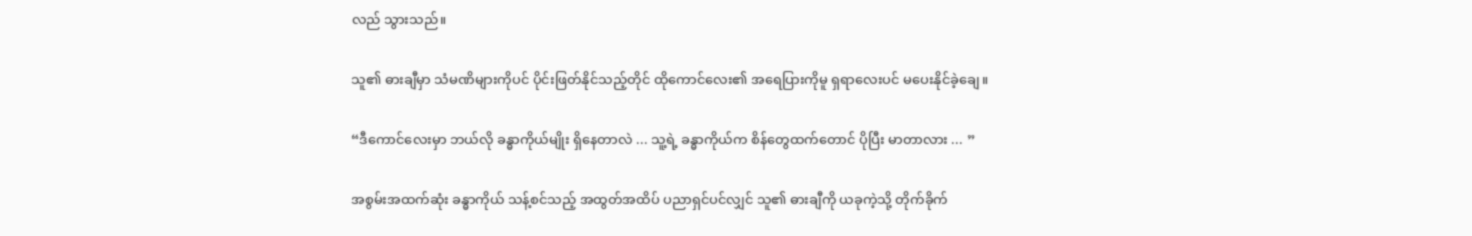လည် သွားသည်။

သူ၏ ဓားချီမှာ သံမဏိများကိုပင် ပိုင်းဖြတ်နိုင်သည့်တိုင် ထိုကောင်လေး၏ အရေပြားကိုမူ ရှရာလေးပင် မပေးနိုင်ခဲ့ချေ။

“ဒီကောင်လေးမှာ ဘယ်လို ခန္ဓာကိုယ်မျိုး ရှိနေတာလဲ ... သူ့ရဲ့ ခန္ဓာကိုယ်က စိန်တွေထက်တောင် ပိုပြီး မာတာလား ... ”

အစွမ်းအထက်ဆုံး ခန္ဓာကိုယ် သန့်စင်သည့် အထွတ်အထိပ် ပညာရှင်ပင်လျှင် သူ၏ ဓားချီကို ယခုကဲ့သို့ တိုက်ခိုက်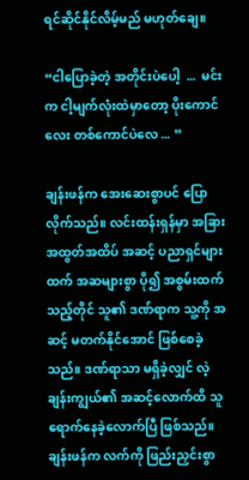ရင်ဆိုင်နိုင်လိမ့်မည် မဟုတ်ချေ။

“ငါပြောခဲ့တဲ့ အတိုင်းပဲပေါ့  ...  မင်းက ငါ့မျက်လုံးထဲမှာတော့ ပိုးကောင်လေး တစ်ကောင်ပဲလေ ... ”

ချန်းဖန်က အေးဆေးစွာပင် ပြောလိုက်သည်။ လင်းထန်းရှန်မှာ အခြား အထွတ်အထိပ် အဆင့် ပညာရှင်များထက် အဆများစွာ ပို၍ အစွမ်းထက်သည့်တိုင် သူ၏ ဒဏ်ရာက သူ့ကို အဆင့် မတက်‌နိုင်အောင် ဖြစ်စေခဲ့သည်။ ဒဏ်ရာသာ မရှိခဲ့လျှင် လဲ့ချန်းကျွယ်၏ အဆင့်လောက်ထိ သူရောက်နေခဲ့လောက်ပြီ ဖြစ်သည်။ ချန်းဖန်က လက်ကို ဖြည်းညှင်းစွာ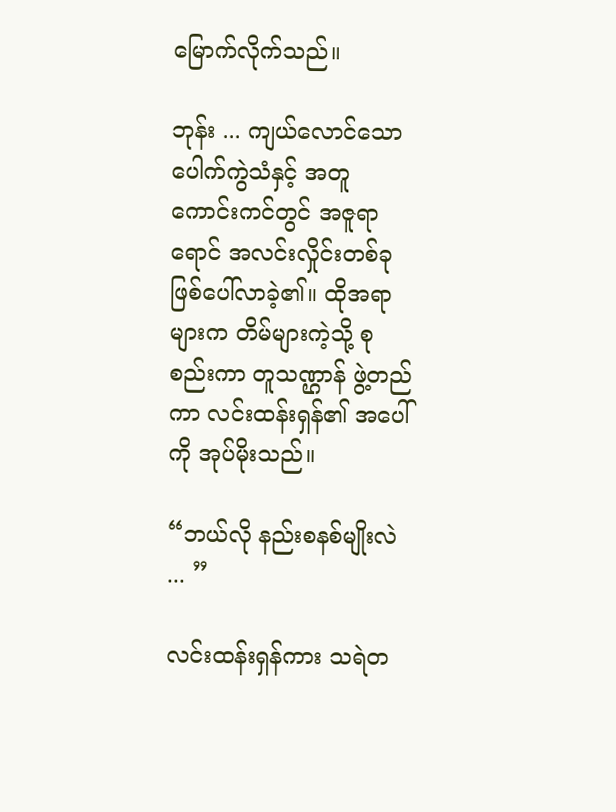မြောက်လိုက်သည်။

ဘုန်း ... ကျယ်လောင်သော ပေါက်ကွဲသံနှင့် အတူ ကောင်းကင်တွင် အဇူရာရောင် အလင်းလှိုင်းတစ်ခု ဖြစ်ပေါ်လာခဲ့၏။ ထိုအရာများက တိမ်များကဲ့သို့ စုစည်းကာ တူသဏ္ဌာန် ဖွဲ့တည်ကာ လင်းထန်းရှန်၏ အပေါ်ကို အုပ်မိုးသည်။

“ဘယ်လို နည်းစနစ်မျိုးလဲ ... ”

လင်းထန်းရှန်ကား သရဲတ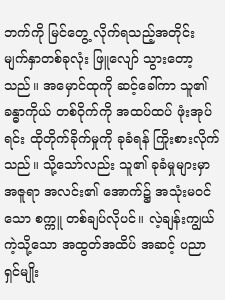ဘက်ကို မြင်တွေ့ လိုက်ရသည့်အတိုင်း မျက်နှာတစ်ခုလုံး ဖြူလျော် သွားတော့သည်။ အမှောင်ထုကို ဆင့်ခေါ်ကာ သူ၏ ခန္ဓာကိုယ် တစ်ဝိုက်ကို အထပ်ထပ် ဖုံးအုပ်ရင်း ထိုတိုက်ခိုက်မှုကို ခုခံရန် ကြိုးစားလိုက်သည်။ သို့သော်လည်း သူ၏ ခုခံမှုများမှာ အဇူရာ အလင်း၏ အောက်၌ အသုံးမဝင်သော စက္ကူ တစ်ချပ်လိုပင်။ လဲ့ချန်းကျွယ် ကဲ့သို့သော အထွတ်အထိပ် အဆင့် ပညာရှင်မျိုး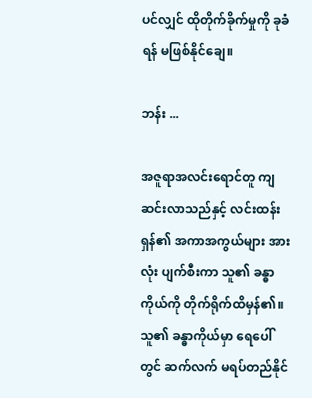ပင်လျှင် ထိုတိုက်ခိုက်မှုကို ခုခံရန် မဖြစ်နိုင်ချေ။

ဘန်း ...

အဇူရာအလင်းရောင်တူ ကျဆင်းလာသည်နှင့် လင်းထန်းရှန်၏ အကာအကွယ်များ အားလုံး ပျက်စီးကာ သူ၏ ခန္ဓာကိုယ်ကို တိုက်ရိုက်ထိမှန်၏။ သူ၏ ခန္ဓာကိုယ်မှာ ရေပေါ်တွင် ဆက်လက် မရပ်တည်နိုင်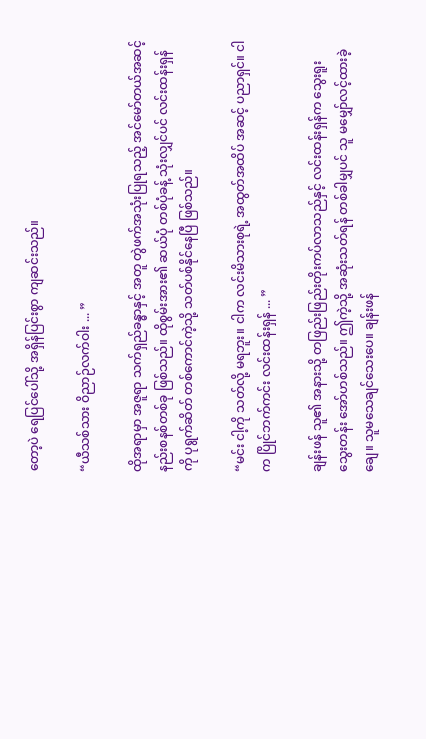တော့ပဲ ရေပြင်ပေါ်သို့ အရှိန်ပြင်းစွာ ကျဆင်းသည်။

“ယီသစ်သား ဝိညာဉ်လက်ဝါး ... ”

ထိုအရာမှာ အဇူရာ သက်ရှည်ခန္ဓာနှင့် အတူ တွဲဖက်အသုံးပြုရသည့် အင်မော်တယ်အဆင့် နည်းစနစ်တစ်ခု ဖြစ်သည်။ ထိုစွမ်းအား၏ ဆယ်ပုံ တစ်ပုံခန့် သုံးလျှင်ပင် လင်းထန်းရှန်ကို ပုရွက်ဆိတ် တစ်ကောင်ကဲ့သို့ သတ်ပစ်နိုင်နေပြီ ဖြစ်သည်။

“မင်း ငါ့ကို သတ်လို့ မရဘူး။ ငါက လင်းမိသားစုရဲ့ အထွတ်အထိပ် အဆင့် ပညာရှင်။ ငါက ပြိုင်ဘက်ကင်း လင်းထန်းရှန် ... ”

ချန်းဖန် သူ၏ အနားသို့ တဖြည်းဖြည်းတိုးကပ်လာသည်နှင့် လင်းထန်းရှန်က သွေးရူးသွေးတန်း‌ အော်ဟစ်သည်။ ဤကဲ့သို့ အဆုံးသတ်ရန် တစ်ခါမျှပင် သူ မမျှော်လင့်ထားခဲ့ချေ။ သူမသေချင်သေးပေ။ ချန်းဖန်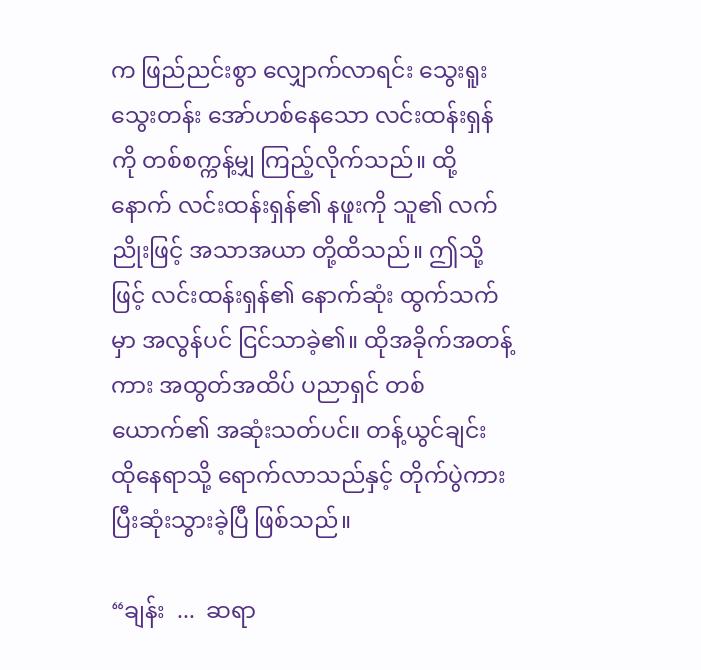က ဖြည်ညင်းစွာ လျှောက်လာရင်း သွေးရူးသွေးတန်း အော်ဟစ်နေသော လင်းထန်းရှန်ကို တစ်စက္ကန့်မျှ ကြည့်လိုက်သည်။ ထို့နောက် လင်းထန်းရှန်၏ နဖူးကို သူ၏ လက်ညိုးဖြင့် အသာအယာ တို့ထိသည်။ ဤသို့ဖြင့် လင်းထန်းရှန်၏ နောက်ဆုံး ထွက်သက်မှာ အလွန်ပင် ငြင်သာခဲ့၏။ ထိုအခိုက်အတန့်ကား အထွတ်အထိပ် ပညာရှင် တစ်ယောက်၏ အ‌ဆုံးသတ်ပင်။ တန့်ယွင်ချင်း ထိုနေရာသို့ ရောက်လာသည်နှင့် တိုက်ပွဲကား ပြီးဆုံးသွားခဲ့ပြီ ဖြစ်သည်။

“ချန်း  ...  ဆရာ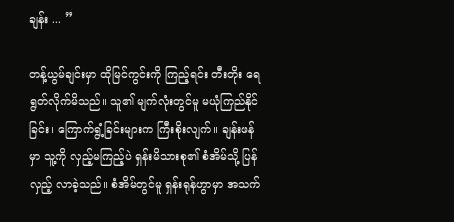ချန်း ... ”

တန့်ယွမ်ချင်းမှာ ထိုမြင်ကွင်းကို ကြည့်ရင်း တီးတိုး ရေရွတ်လိုက်မိသည်။ သူ၏ မျက်လုံးတွင်မူ မယုံကြည်နိုင်ခြင်း၊ ကြောက်ရွံ့ခြင်းများက ကြီးစိုးလျက်။ ချန်းဖန်မှာ သူ့ကို လှည့်မကြည့်ပဲ ရှန်းမိသားစု၏ စံအိမ်သို့ ပြန်လှည့် လာခဲ့သည်။ စံအိမ်တွင်မူ ရှန်းရုန်ဟွာမှာ အသက်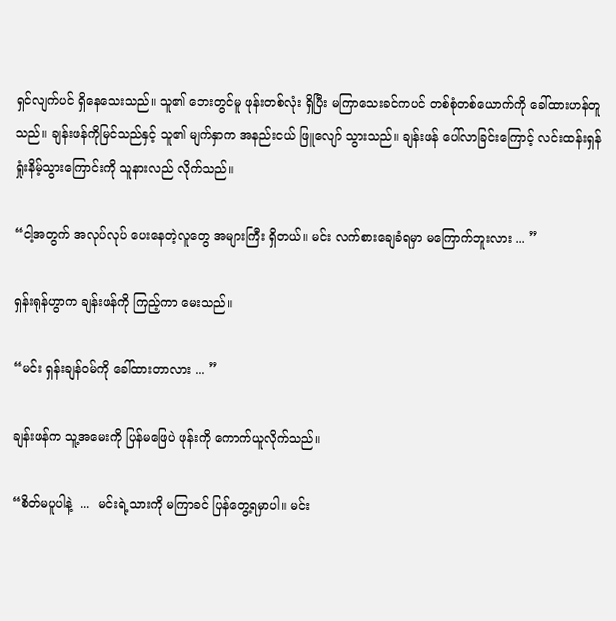ရှင်လျက်ပင် ရှိနေသေးသည်။ သူ၏ ဘေးတွင်မူ ဖုန်းတစ်လုံး ရှိပြီး မကြာသေးခင်ကပင် တစ်စုံတစ်ယောက်ကို ခေါ်ထားဟန်တူသည်။ ချန်းဖန်ကိုမြင်သည်နှင့် သူ၏ မျက်နှာက အနည်းငယ် ဖြူလျော် သွားသည်။ ချန်းဖန် ပေါ်လာခြင်းကြောင့် လင်းထန်းရှန် ရှုံးနိမ့်သွားကြောင်းကို သူနားလည် လိုက်သည်။

“ငါ့အတွက် အလုပ်လုပ် ပေးနေတဲ့လူတွေ အများကြီး ရှိတယ်။ မင်း လက်စားချေခံရမှာ မကြောက်ဘူးလား ... ”

ရှန်းရုန်ဟွာက ချန်းဖန်ကို ကြည့်ကာ မေးသည်။

“မင်း ရှန်းချန်ဝမ်ကို ခေါ်ထားတာလား ... ”

ချန်းဖန်က သူ့အမေးကို ပြန်မဖြေပဲ ဖုန်းကို ကောက်ယူလိုက်သည်။

“စိတ်မပူပါနဲ့  ...  မင်းရဲ့သားကို မကြာခင် ပြန်တွေ့ရမှာပါ။ မင်း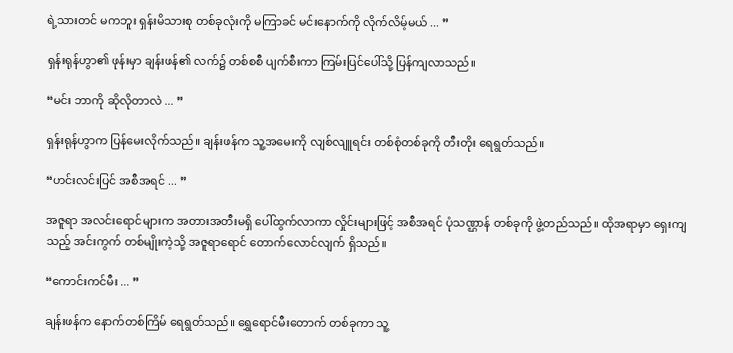ရဲ့သားတင် မကဘူး ရှန်းမိသားစု တစ်ခုလုံးကို မကြာခင် မင်းနောက်ကို လိုက်လိမ့်မယ် ... ”

ရှန်းရုန်ဟွာ၏ ဖုန်းမှာ ချန်းဖန်၏ လက်၌ တစ်စစီ ပျက်စီးကာ ကြမ်းပြင်ပေါ်သို့ ပြန်ကျလာသည်။

“မင်း ဘာကို ဆိုလိုတာလဲ ... ”

ရှန်းရုန်ဟွာက ပြန်မေးလိုက်သည်။ ချန်းဖန်က သူ့အမေးကို လျစ်လျူရင်း တစ်စုံတစ်ခုကို တီးတိုး ရေရွတ်သည်။

“ဟင်းလင်းပြင် အစီအရင် ... ”

အဇူရာ အလင်းရောင်များက အတားအတီးမရှိ ပေါ်ထွက်လာကာ လှိုင်းများဖြင့် အစီအရင် ပုံသဏ္ဌာန် တစ်ခုကို ဖွဲ့တည်သည်။ ထိုအရာမှာ ရှေးကျသည့် အင်းကွက် တစ်မျိုးကဲ့သို့ အဇူ‌ရာရောင် တောက်လောင်လျက် ရှိသည်။

“ကောင်းကင်မီး ... ”

ချန်းဖန်က နောက်တစ်ကြိမ် ရေရွတ်သည်။ ရွှေရောင်မီးတောက် တစ်ခုကာ သူ့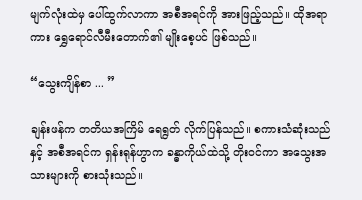မျက်လုံးထဲမှ ပေါ်ထွက်လာကာ အစီအရင်ကို အားဖြည့်သည်။ ထိုအရာကား ရွှေရောင်လီမီးတောက်၏ မျိုးစေ့ပင် ဖြစ်သည်။

“သွေးကျိန်စာ ... ”

ချန်းဖန်က တတိယအကြိမ် ရေရွတ် လိုက်ပြန်သည်။ စကားသံဆုံးသည်နှင့် အစီအရင်က ရှန်းရုန်ဟွာက ခန္ဓာကိုယ်ထဲသို့ တိုးဝင်ကာ ‌အသွေးအသားများကို စားသုံးသည်။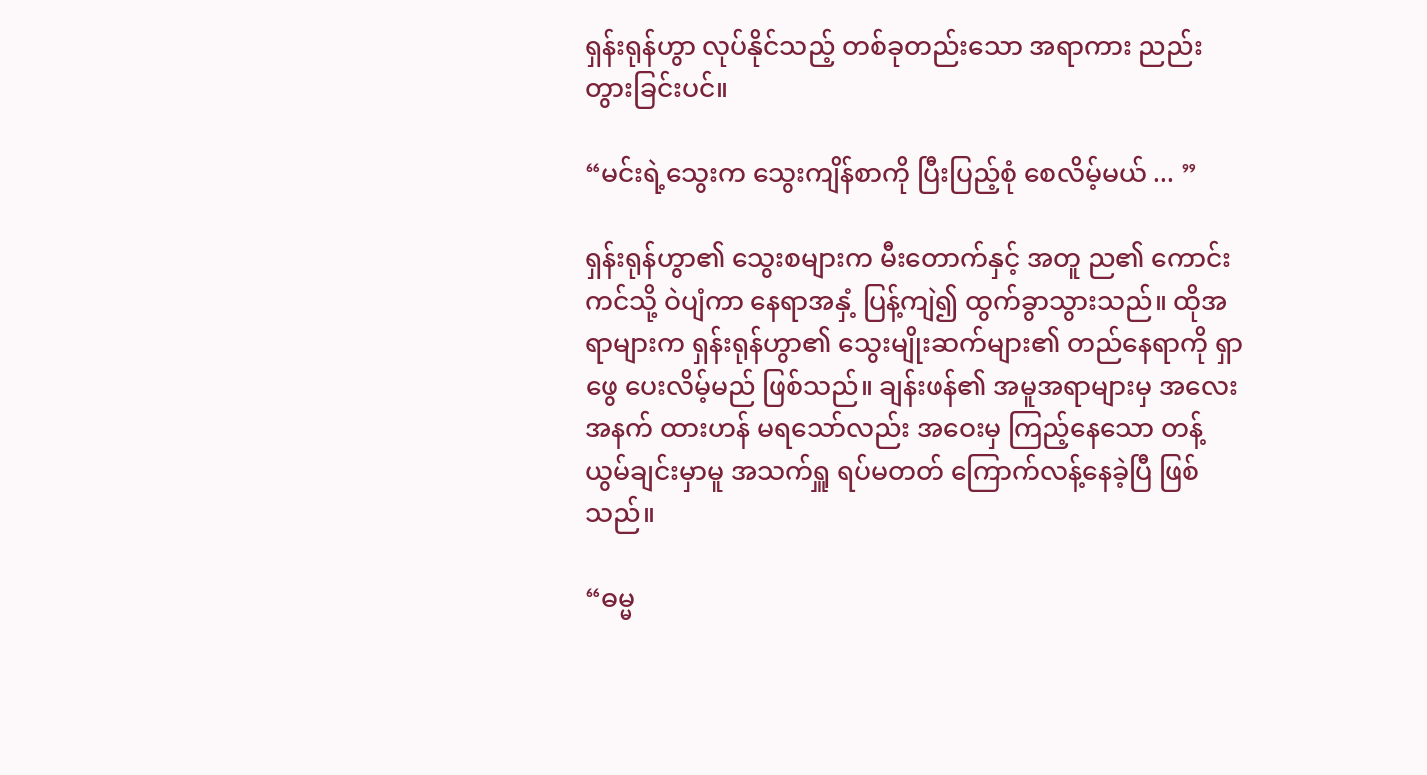ရှန်းရုန်ဟွာ လုပ်နိုင်သည့် တစ်ခုတည်းသော အရာကား ညည်းတွားခြင်းပင်။

“မင်းရဲ့သွေးက သွေးကျိန်စာကို ပြီးပြည့်စုံ စေလိမ့်မယ် ... ”

ရှန်းရုန်ဟွာ၏ သွေးစများက မီးတောက်နှင့် အတူ ည၏ ကောင်းကင်သို့ ဝဲပျံကာ နေရာအနှံ့ ပြန့်ကျဲ၍ ထွက်ခွာသွားသည်။ ထိုအရာများက ရှန်းရုန်ဟွာ၏ သွေးမျိုးဆက်များ၏ တည်နေရာကို ရှာဖွေ ပေးလိမ့်မည် ဖြစ်သည်။ ချန်းဖန်၏ အမူအရာများမှ အလေးအနက် ထားဟန် မရသော်လည်း အဝေးမှ ကြည့်နေသော တန့်ယွမ်ချင်းမှာမူ အသက်ရှူ ရပ်မတတ် ‌ကြောက်‌လန့်နေခဲ့ပြီ ဖြစ်သည်။

“ဓမ္မ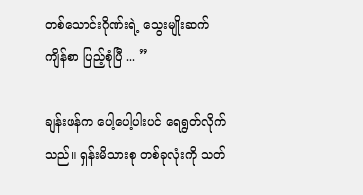တစ်သောင်းဂိုဏ်းရဲ့ သွေးမျိုးဆက် ကျိန်စာ ပြည့်စုံပြီ ... ”

ချန်းဖန်က ပေါ့ပေါ့ပါးပင် ရေရွတ်လိုက်သည်။ ရှန်းမိသားစု တစ်ခုလုံးကို သတ်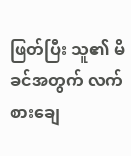ဖြတ်ပြီး သူ၏ မိခင်အတွက် လက်စားချေ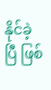နိုင်ခဲ့ပြီ ဖြစ်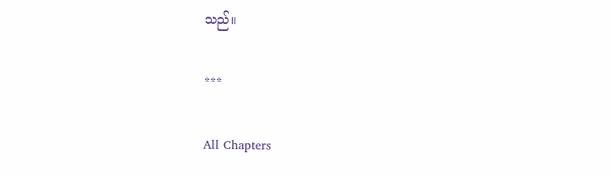သည်။

***

All Chapters